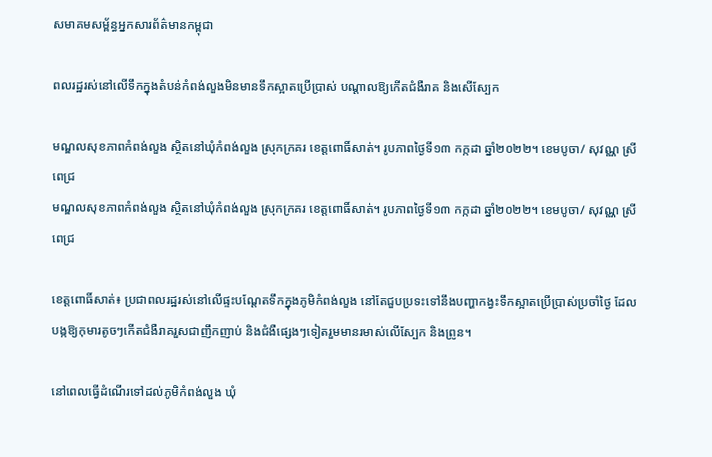សមាគមសម្ព័ន្ធអ្នកសារព័ត៌មានកម្ពុជា

ពលរដ្ឋរស់នៅលើទឹកក្នុងតំបន់កំពង់លួងមិនមានទឹកស្អាតប្រើប្រាស់ បណ្ដាលឱ្យកើតជំងឺរាគ និងសើស្បែក

មណ្ឌលសុខភាពកំពង់លួង ស្ថិតនៅឃុំកំពង់លួង ស្រុកក្រគរ ខេត្តពោធិ៍សាត់។ រូបភាពថ្ងៃទី១៣ កក្កដា ឆ្នាំ២០២២។ ខេមបូចា/ សុវណ្ណ ស្រីពេជ្រ
មណ្ឌលសុខភាពកំពង់លួង ស្ថិតនៅឃុំកំពង់លួង ស្រុកក្រគរ ខេត្តពោធិ៍សាត់។ រូបភាពថ្ងៃទី១៣ កក្កដា ឆ្នាំ២០២២។ ខេមបូចា/ សុវណ្ណ ស្រីពេជ្រ

ខេត្តពោធិ៍សាត់៖ ប្រជាពលរដ្ឋរស់នៅលើផ្ទះបណ្តែតទឹកក្នុងភូមិកំពង់លួង នៅតែជួបប្រទះទៅនឹងបញ្ហាកង្វះទឹកស្អាតប្រើប្រាស់ប្រចាំថ្ងៃ ដែលបង្កឱ្យកុមារតូចៗកើតជំងឺរាគរួសជាញឹកញាប់ និងជំងឺផ្សេងៗទៀតរួមមានរមាស់លើស្បែក និងព្រូន។

នៅពេលធ្វើដំណើរទៅដល់ភូមិកំពង់លួង ឃុំ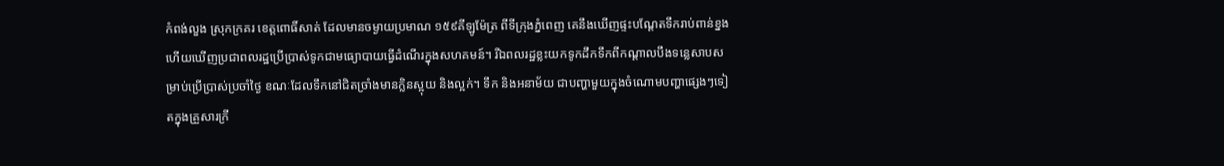កំពង់លួង ស្រុកក្រគរ ខេត្តពោធិ៍សាត់ ដែលមានចម្ងាយប្រមាណ ១៥៩គីឡូម៉ែត្រ ពីទីក្រុងភ្នំពេញ គេនឹងឃើញផ្ទះបណ្តែតទឹករាប់ពាន់ខ្នង ហើយឃើញប្រជាពលរដ្ឋប្រើប្រាស់ទូកជាមធ្យោបាយធ្វើដំណើរក្នុងសហគមន៍។ រីឯពលរដ្ឋខ្លះយកទូកដឹកទឹកពីកណ្តាលបឹងទន្លេសាបសម្រាប់ប្រើប្រាស់ប្រចាំថ្ងៃ ខណៈដែលទឹកនៅជិតច្រាំងមានក្លិនស្អុយ និងល្អក់។ ទឹក និងអនាម័យ ជាបញ្ហាមួយក្នុងចំណោមបញ្ហាផ្សេងៗទៀតក្នុងគ្រួសារក្រី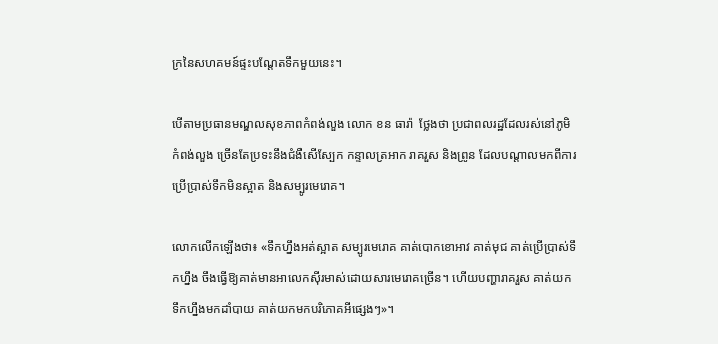ក្រនៃសហគមន៍ផ្ទះបណ្តែតទឹកមួយនេះ។

បើតាមប្រធានមណ្ឌលសុខភាពកំពង់លួង លោក ខន ធារ៉ា  ថ្លែងថា ប្រជាពលរដ្ឋដែលរស់នៅភូមិកំពង់លួង ច្រើនតែប្រទះនឹងជំងឺសើស្បែក កន្ទាលត្រអាក រាគរួស និងព្រូន ដែលបណ្ដាលមកពីការប្រើប្រាស់ទឹកមិនស្អាត និងសម្បូរមេរោគ។

លោកលើកឡើងថា៖ «ទឹកហ្នឹងអត់ស្អាត សម្បូរមេរោគ គាត់បោកខោអាវ គាត់មុជ គាត់ប្រើប្រាស់ទឹកហ្នឹង ចឹងធ្វើឱ្យគាត់មានអាលេកស៊ីរមាស់ដោយសារមេរោគច្រើន។ ហើយបញ្ហារាគរួស គាត់យកទឹកហ្នឹងមកដាំបាយ គាត់យកមកបរិភោគអីផ្សេងៗ»។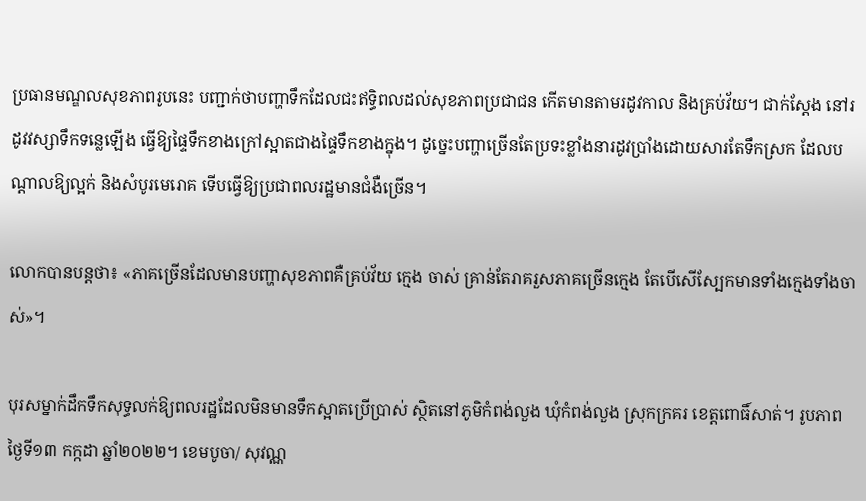ប្រធានមណ្ឌលសុខភាពរូបនេះ បញ្ជាក់ថាបញ្ហាទឹកដែលជះឥទ្ធិពលដល់សុខភាពប្រជាជន កើតមានតាមរដូវកាល និងគ្រប់វ័យ។ ជាក់ស្ដែង នៅរដូវវស្សាទឹកទន្លេឡើង ធ្វើឱ្យផ្ទៃទឹកខាងក្រៅស្អាតជាងផ្ទៃទឹកខាងក្នុង។ ដូច្នេះបញ្ហាច្រើនតែប្រទះខ្លាំងនារដូវប្រាំងដោយសារតែទឹកស្រក ដែលបណ្តាលឱ្យល្អក់ និងសំបូរមេរោគ ទើបធ្វើឱ្យប្រជាពលរដ្ឋមានជំងឺច្រើន។

លោកបានបន្តថា៖ «ភាគច្រើនដែលមានបញ្ហាសុខភាពគឺគ្រប់វ័យ ក្មេង ចាស់ គ្រាន់តែរាគរួសភាគច្រើនក្មេង តែបើសើស្បែកមានទាំងក្មេងទាំងចាស់»។

បុរសម្នាក់ដឹកទឹកសុទ្ធលក់ឱ្យពលរដ្ឋដែលមិនមានទឹកស្អាតប្រើប្រាស់ ស្ថិតនៅភូមិកំពង់លួង ឃុំកំពង់លួង ស្រុកក្រគរ ខេត្តពោធិ៍សាត់។ រូបភាពថ្ងៃទី១៣ កក្កដា ឆ្នាំ២០២២។ ខេមបូចា/ សុវណ្ណ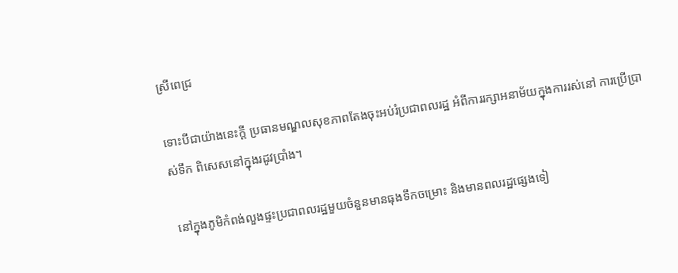ស្រីពេជ្រ

ទោះបីជាយ៉ាងនេះក្ដី ប្រធានមណ្ឌលសុខភាពតែងចុះអប់រំប្រជាពលរដ្ឋ អំពីការរក្សាអនាម័យក្នុងការរស់នៅ ការប្រើប្រាស់ទឹក ពិសេសនៅក្នុងរដូវប្រាំង។

 នៅក្នុងភូមិកំពង់លួងផ្ទះប្រជាពលរដ្ឋមួយចំនួនមានធុងទឹកចម្រោះ និងមានពលរដ្ឋផ្សេងទៀ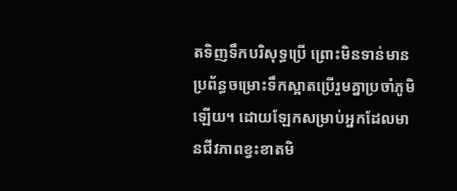តទិញទឹកបរិសុទ្ធប្រើ ព្រោះមិនទាន់មានប្រព័ន្ធចម្រោះទឹកស្អាតប្រើរួមគ្នាប្រចាំភូមិឡើយ។ ដោយឡែកសម្រាប់អ្នកដែលមានជីវភាពខ្វះខាតមិ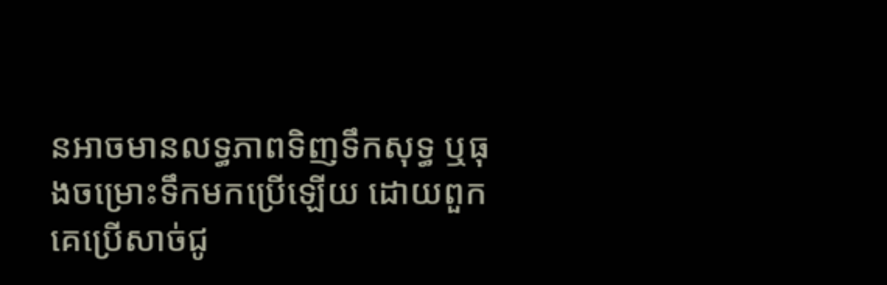នអាចមានលទ្ធភាពទិញទឹកសុទ្ធ ឬធុងចម្រោះទឹកមកប្រើឡើយ ដោយពួកគេប្រើសាច់ជូ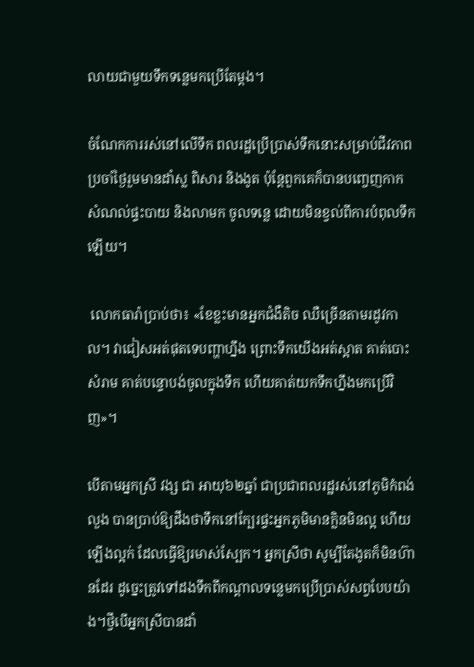លាយជាមួយទឹកទន្លេមកប្រើតែម្ដង។

ចំណែកការរស់នៅលើទឹក ពលរដ្ឋប្រើប្រាស់ទឹកនោះសម្រាប់ជីវភាពប្រចាំថ្ងៃរួមមានដាំស្ល ពិសារ និងងូត ប៉ុន្តែពួកគេក៏បានបញ្ចេញកាកសំណល់ផ្ទះបាយ និងលាមក ចូលទន្លេ ដោយមិនខ្វល់ពីការបំពុលទឹកឡើយ។

 លោកធារ៉ាប្រាប់ថា៖ «ខែខ្លះមានអ្នកជំងឺតិច ឈឺច្រើនតាមរដូវកាល។ វាជៀសអត់ផុតទេបញ្ហាហ្នឹង ព្រោះទឹកយើងអត់ស្អាត គាត់បោះសំរាម គាត់បន្ទោបង់ចូលក្នុងទឹក ហើយគាត់យកទឹកហ្នឹងមកប្រើវិញ»។

បើតាមអ្នកស្រី វង្ស ជា អាយុ៦២ឆ្នាំ ជាប្រជាពលរដ្ឋរស់នៅភូមិកំពង់លួង បានប្រាប់ឱ្យដឹងថាទឹកនៅក្បែរផ្ទះអ្នកភូមិមានក្លិនមិនល្អ ហើយឡើងល្អក់ ដែលធ្វើឱ្យរមាស់ស្បែក។ អ្នកស្រីថា សូម្បីតែងូតក៏មិនហ៊ានដែរ ដូច្នេះត្រូវទៅដងទឹកពីកណ្ដាលទន្លេមកប្រើប្រាស់សព្វបែបយ៉ាង។ថ្វីបើអ្នកស្រីបានដាំ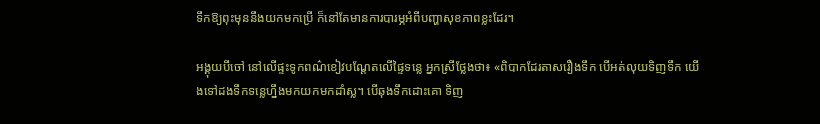ទឹកឱ្យពុះមុននឹងយកមកប្រើ ក៏នៅតែមានការបារម្ភអំពីបញ្ហាសុខភាពខ្លះដែរ។

អង្គុយបីចៅ នៅលើផ្ទះទូកពណ៌ខៀវបណ្ដែតលើផ្ទៃទន្លេ អ្នកស្រីថ្លែងថា៖ «ពិបាកដែរតាសរឿងទឹក បើអត់លុយទិញទឹក យើងទៅដងទឹកទន្លេហ្នឹងមកយកមកដាំស្ល។ បើឆុងទឹកដោះគោ ទិញ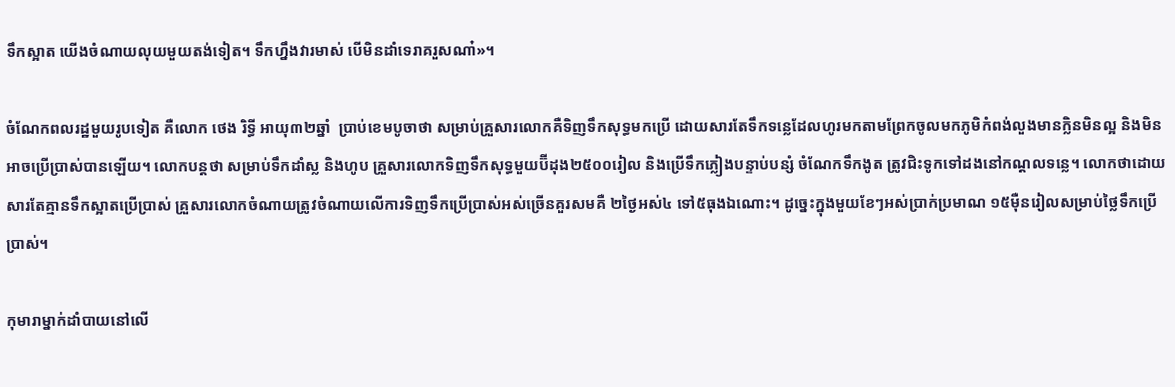ទឹកស្អាត យើងចំណាយលុយមួយតង់ទៀត។ ទឹកហ្នឹងវារមាស់ បើមិនដាំទេរាគរួសណា៎»។

ចំណែកពលរដ្ឋមួយរូបទៀត គឺលោក ថេង រិទ្ធី អាយុ៣២ឆ្នាំ  ប្រាប់ខេមបូចាថា សម្រាប់គ្រួសារលោកគឺទិញទឹកសុទ្ធមកប្រើ ដោយសារតែទឹកទន្លេដែលហូរមកតាមព្រែកចូលមកភូមិកំពង់លួងមានក្លិនមិនល្អ និងមិនអាចប្រើប្រាស់បានឡើយ។ លោកបន្តថា សម្រាប់ទឹកដាំស្ល និងហូប គ្រួសារលោកទិញទឹកសុទ្ធមួយប៊ីដុង២៥០០រៀល និងប្រើទឹកភ្លៀងបន្ទាប់បន្សំ ចំណែកទឹកងូត ត្រូវជិះទូកទៅដងនៅកណ្ដលទន្លេ។ លោកថាដោយសារតែគ្មានទឹកស្អាតប្រើប្រាស់ គ្រួសារលោកចំណាយត្រូវចំណាយលើការទិញទឹកប្រើប្រាស់អស់ច្រើនគួរសមគឺ ២ថ្ងៃអស់៤ ទៅ៥ធុងឯណោះ។ ដូច្នេះក្នុងមួយខែៗអស់ប្រាក់ប្រមាណ ១៥ម៉ឺនរៀលសម្រាប់ថ្លៃទឹកប្រើប្រាស់។

កុមារាម្នាក់ដាំបាយនៅលើ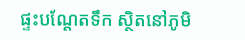ផ្ទះបណ្តែតទឹក ស្ថិតនៅភូមិ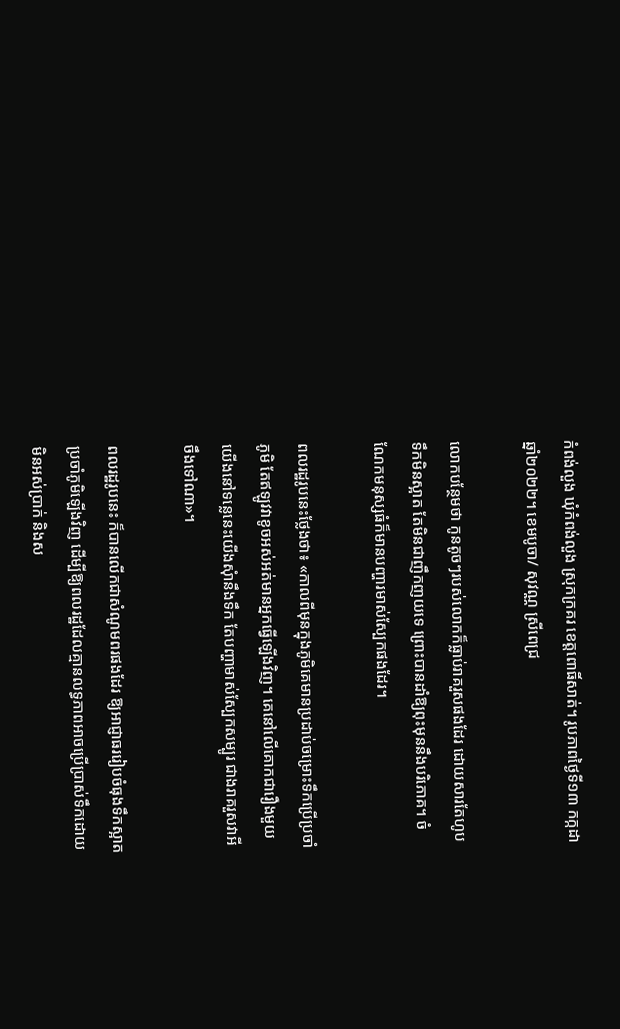កំពង់លួង ឃុំកំពង់លួង ស្រុកក្រគរ ខេត្តពោធិ៍សាត់។ រូបភាពថ្ងៃទី១៣ កក្កដា ឆ្នាំ២០២២។ ខេមបូចា/ សុវណ្ណ ស្រីពេជ្រ

លោកបន្ថែមថា កូនតូចៗរបស់លោកក៏ធ្លាប់រាគរួសផងដែរ ដោយសារតែហូបទឹកមិនស្អាត តែមិនជាញឹកញយទេ ព្រោះបានដាំឱ្យពុះមុននឹងបរិភោគ។ ចំណែកមនុស្សធំក៏មានបញ្ហារមាស់ស្បែកផងដែរ។

ពលរដ្ឋរូបនេះថ្លែងថា៖ «កាលពីមុនក្នុងភូមិគេមានប្រដាប់ចម្រោះទឹកប្រើប្រចាំភូមិ តែឥឡូវវាខូចអស់អត់មានអ្នកធ្វើឡើងវិញ។ គេនៅលើគោកជារឿងមួយ យើងនៅទន្លេនេះយើងសុំានឹងទឹក តែបញ្ហាមាស់ស្បែកសម្បូរ ជាងរាគរួសវាអីចឹងទៅណា»។

ពលរដ្ឋរូបនេះ ក៏បានលើកជាសំណូមពរផងដែរ ឱ្យអាជ្ញាធររៀបចំធុងទឹកស្អាតប្រចាំភូមិឡើងវិញ ដើម្បីឱ្យពលរដ្ឋដែលគ្មានលទ្ធភាពអាចប្រើប្រាស់ទឹកដោយមិនអស់ប្រាក់ និងស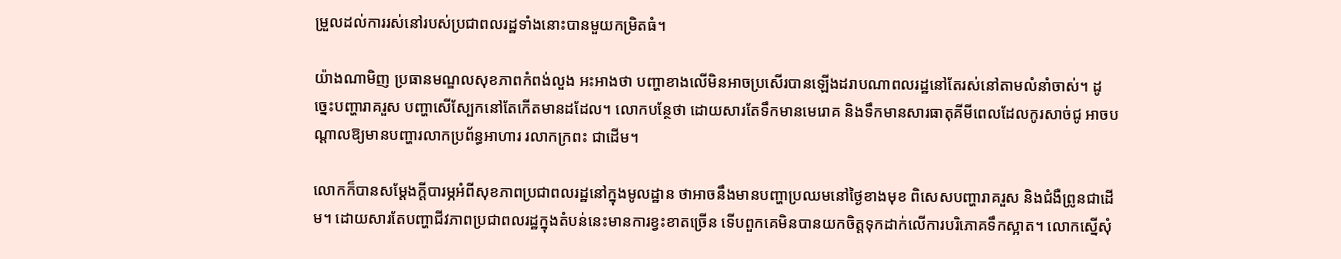ម្រួលដល់ការរស់នៅរបស់ប្រជាពលរដ្ឋទាំងនោះបានមួយកម្រិតធំ។

យ៉ាងណាមិញ ប្រធានមណ្ឌលសុខភាពកំពង់លួង អះអាងថា បញ្ហាខាងលើមិនអាចប្រសើរបានឡើងដរាបណាពលរដ្ឋនៅតែរស់នៅតាមលំនាំចាស់។ ដូច្នេះបញ្ហារាគរួស បញ្ហាសើស្បែកនៅតែកើតមានដដែល។ លោកបន្ថែថា ដោយសារតែទឹកមានមេរោគ និងទឹកមានសារធាតុគីមីពេលដែលកូរសាច់ជូ អាចបណ្ដាលឱ្យមានបញ្ហារលាកប្រព័ន្ធអាហារ រលាកក្រពះ ជាដើម។

លោកក៏បានសម្ដែងក្ដីបារម្ភអំពីសុខភាពប្រជាពលរដ្ឋនៅក្នុងមូលដ្ឋាន ថាអាចនឹងមានបញ្ហាប្រឈមនៅថ្ងៃខាងមុខ ពិសេសបញ្ហារាគរួស និងជំងឺព្រូនជាដើម។ ដោយសារតែបញ្ហាជីវភាពប្រជាពលរដ្ឋក្នុងតំបន់នេះមានការខ្វះខាតច្រើន ទើបពួកគេមិនបានយកចិត្តទុកដាក់លើការបរិភោគទឹកស្អាត។ លោកស្នើសុំ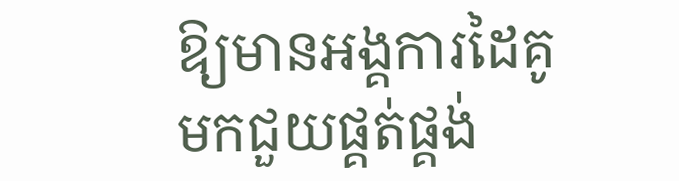ឱ្យមានអង្គការដៃគូមកជួយផ្គត់ផ្គង់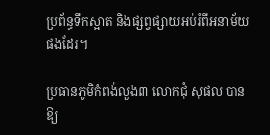ប្រព័ន្ធទឹកស្អាត និងផ្សព្វផ្សាយអប់រំពីអនាម័យផងដែរ។

ប្រធានភូមិកំពង់លួង៣ លោកជុំ សុផល បានឱ្យ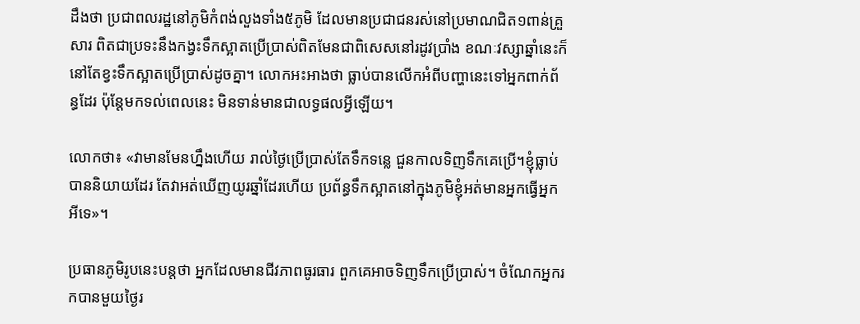ដឹងថា ប្រជាពលរដ្ឋនៅភូមិកំពង់លួងទាំង៥ភូមិ ដែលមានប្រជាជនរស់នៅប្រមាណជិត១ពាន់គ្រួសារ ពិតជាប្រទះនឹងកង្វះទឹកស្អាតប្រើប្រាស់ពិតមែនជាពិសេសនៅរដូវប្រាំង ខណៈវស្សាឆ្នាំនេះក៏នៅតែខ្វះទឹកស្អាតប្រើប្រាស់ដូចគ្នា។ លោកអះអាងថា ធ្លាប់បានលើកអំពីបញ្ហានេះទៅអ្នកពាក់ព័ន្ធដែរ ប៉ុន្តែមកទល់ពេលនេះ មិនទាន់មានជាលទ្ធផលអ្វីឡើយ។

លោកថា៖ «វាមានមែនហ្នឹងហើយ រាល់ថ្ងៃប្រើប្រាស់តែទឹកទន្លេ ជួនកាលទិញទឹកគេប្រើ។ខ្ញុំធ្លាប់បាននិយាយដែរ តែវាអត់ឃើញយូរឆ្នាំដែរហើយ ប្រព័ន្ធទឹកស្អាតនៅក្នុងភូមិខ្ញុំអត់មានអ្នកធ្វើអ្នកអីទេ»។

ប្រធានភូមិរូបនេះបន្តថា អ្នកដែលមានជីវភាពធូរធារ ពួកគេអាចទិញទឹកប្រើប្រាស់។ ចំណែកអ្នករកបានមួយថ្ងៃរ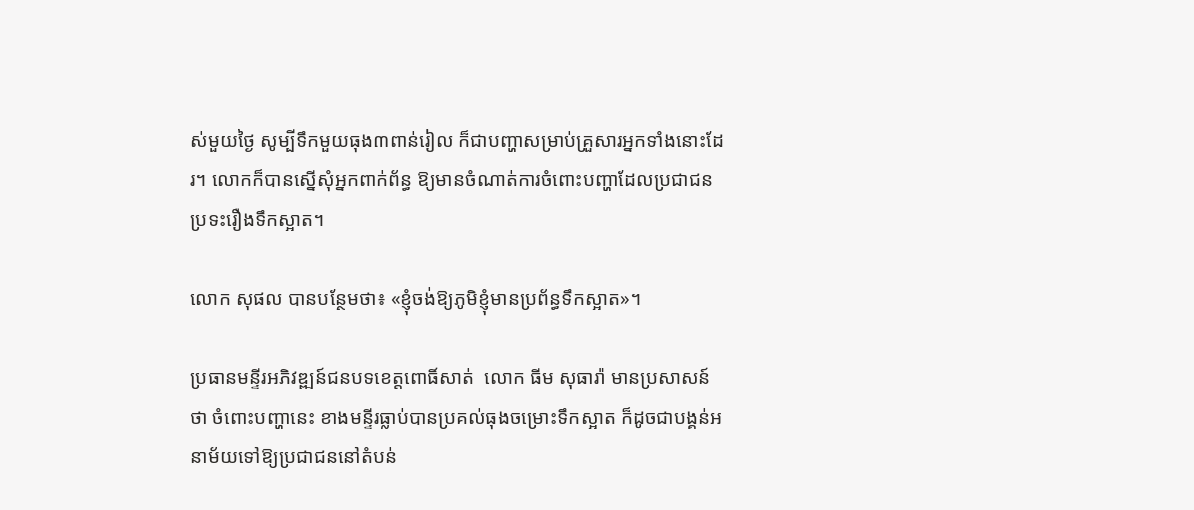ស់មួយថ្ងៃ សូម្បីទឹកមួយធុង៣ពាន់រៀល ក៏ជាបញ្ហាសម្រាប់គ្រួសារអ្នកទាំងនោះដែរ។ លោកក៏បានស្នើសុំអ្នកពាក់ព័ន្ធ ឱ្យមានចំណាត់ការចំពោះបញ្ហាដែលប្រជាជនប្រទះរឿងទឹកស្អាត។

លោក សុផល បានបន្ថែមថា៖ «ខ្ញុំចង់ឱ្យភូមិខ្ញុំមានប្រព័ន្ធទឹកស្អាត»។

ប្រធានមន្ទីរអភិវឌ្ឍន៍ជនបទខេត្តពោធិ៍សាត់  លោក ធីម សុធារ៉ា មានប្រសាសន៍ថា ចំពោះបញ្ហានេះ ខាងមន្ទីរធ្លាប់បានប្រគល់ធុងចម្រោះទឹកស្អាត ក៏ដូចជាបង្គន់អនាម័យទៅឱ្យប្រជាជននៅតំបន់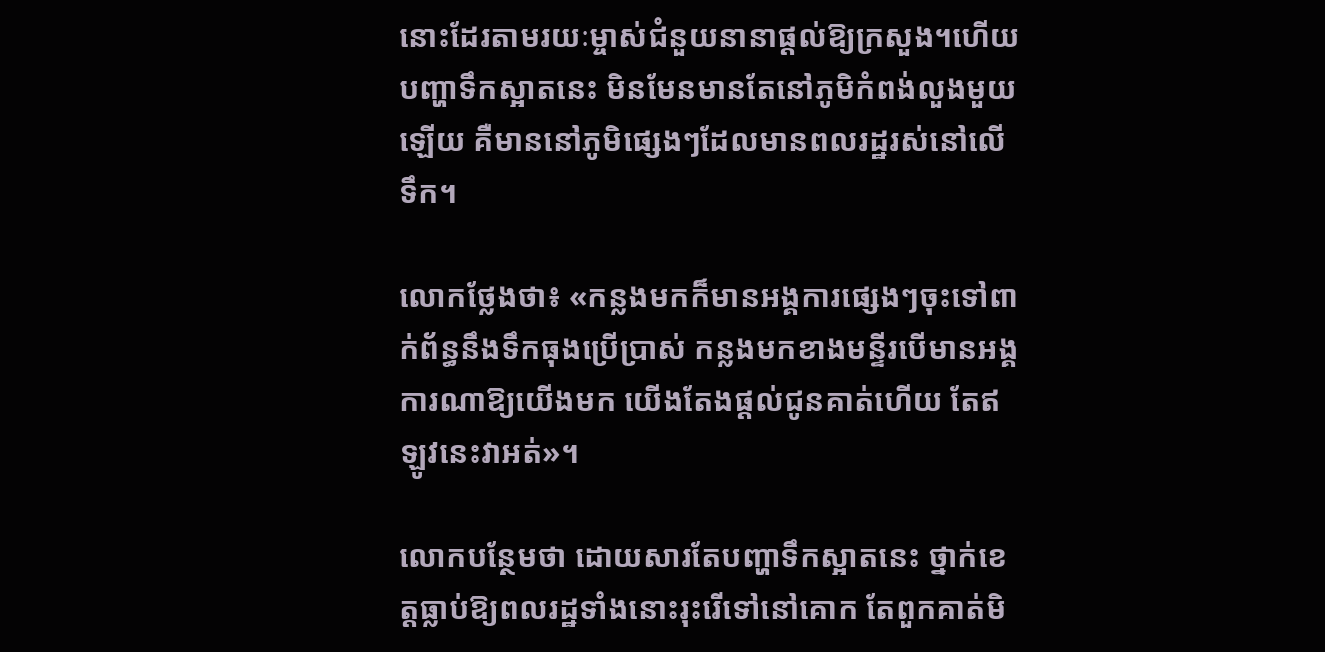នោះដែរតាមរយៈម្ចាស់ជំនួយនានាផ្ដល់ឱ្យក្រសួង។ហើយបញ្ហាទឹកស្អាតនេះ មិនមែនមានតែនៅភូមិកំពង់លួងមួយឡើយ គឺមាននៅភូមិផ្សេងៗដែលមានពលរដ្ឋរស់នៅលើទឹក។

លោកថ្លែងថា៖ «កន្លងមកក៏មានអង្គការផ្សេងៗចុះទៅពាក់ព័ន្ធនឹងទឹកធុងប្រើប្រាស់ កន្លងមកខាងមន្ទីរបើមានអង្គការណាឱ្យយើងមក យើងតែងផ្ដល់ជូនគាត់ហើយ តែឥឡូវនេះវាអត់»។

លោកបន្ថែមថា ដោយសារតែបញ្ហាទឹកស្អាតនេះ ថ្នាក់ខេត្តធ្លាប់ឱ្យពលរដ្ឋទាំងនោះរុះរើទៅនៅគោក តែពួកគាត់មិ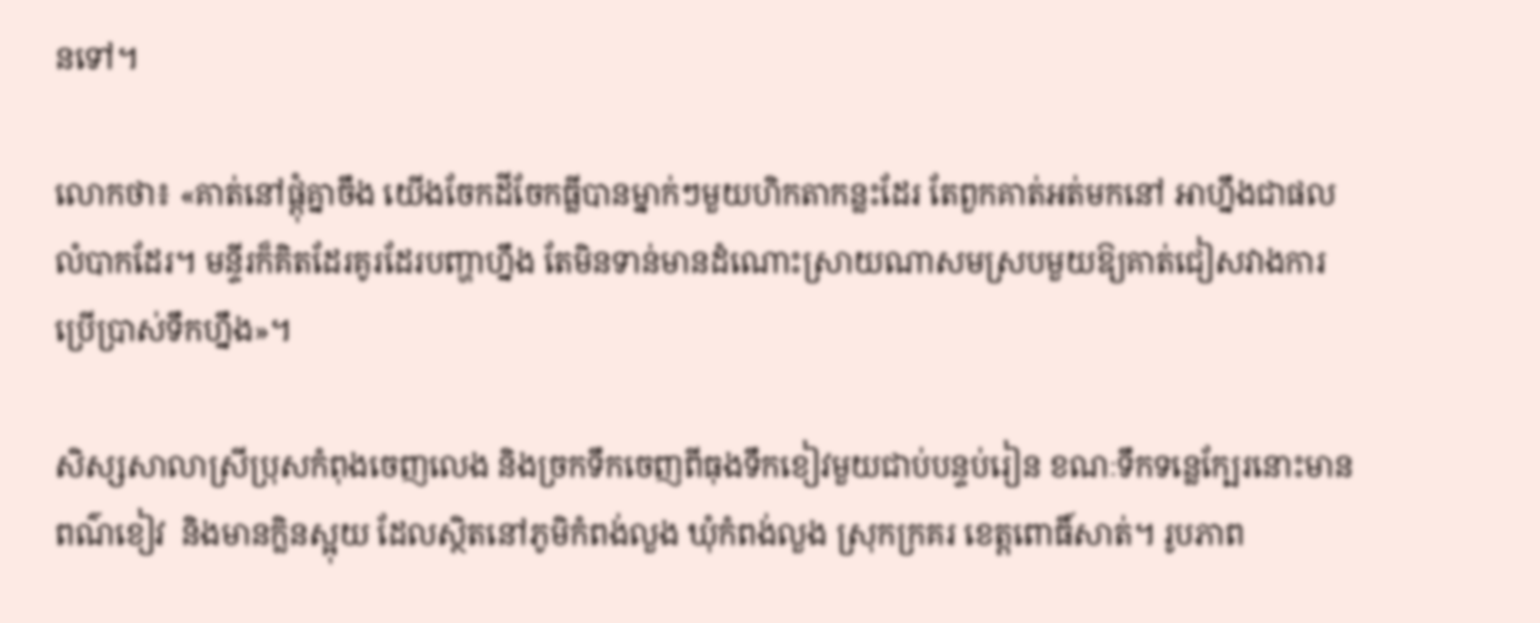នទៅ។

លោកថា៖ «គាត់នៅផ្ដុំគ្នាចឹង យើងចែកដីចែកធ្លីបានម្នាក់ៗមួយហិកតាកន្លះដែរ តែពួកគាត់អត់មកនៅ អាហ្នឹងជាផលលំបាកដែរ។ មន្ទីរក៏គិតដែរគូរដែរបញ្ហាហ្នឹង តែមិនទាន់មានដំណោះស្រាយណាសមស្របមួយឱ្យគាត់ជៀសវាងការប្រើប្រាស់ទឹកហ្នឹង»។

សិស្សសាលាស្រីប្រុសកំពុងចេញលេង និងច្រកទឹកចេញពីធុងទឹកខៀវមួយជាប់បន្ទប់រៀន ខណៈទឹកទន្លេក្បែរនោះមានពណ៌ខៀវ  និងមានក្លិនស្អុយ ដែលស្ថិតនៅភូមិកំពង់លួង ឃុំកំពង់លួង ស្រុកក្រគរ ខេត្តពោធិ៍សាត់។ រូបភាព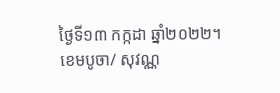ថ្ងៃទី១៣ កក្កដា ឆ្នាំ២០២២។ ខេមបូចា/ សុវណ្ណ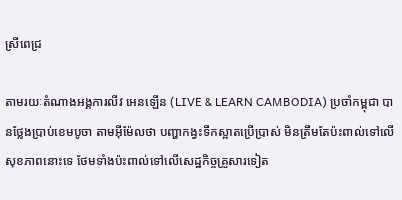ស្រីពេជ្រ

តាមរយៈតំណាងអង្គការលីវ អេនឡើន (LIVE & LEARN CAMBODIA) ប្រចាំកម្ពុជា បានថ្លែងប្រាប់ខេមបូចា តាមអ៊ីម៉ែលថា បញ្ហាកង្វះទឹកស្អាតប្រើប្រាស់ មិនត្រឹមតែប៉ះពាល់ទៅលើសុខភាពនោះទេ ថែមទាំងប៉ះពាល់ទៅលើសេដ្ឋកិច្ចគ្រួសារទៀត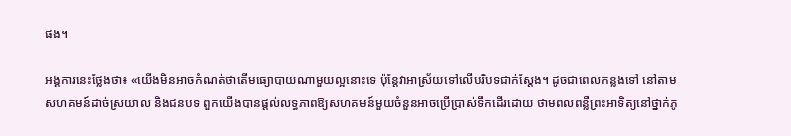ផង។

អង្គការនេះថ្លែងថា៖ «យើងមិនអាចកំណត់ថាតើមធ្យោបាយណាមួយល្អនោះទេ ប៉ុន្តែវាអាស្រ័យទៅលើបរិបទជាក់ស្ដែង។ ដូចជាពេលកន្លងទៅ នៅតាមសហគមន៍ដាច់ស្រយាល និងជនបទ ពួកយើងបានផ្តល់លទ្ធភាពឱ្យសហគមន៍មួយចំនួនអាចប្រើប្រាស់ទឹកដើរដោយ ថាមពលពន្លឺព្រះអាទិត្យនៅថ្នាក់ភូ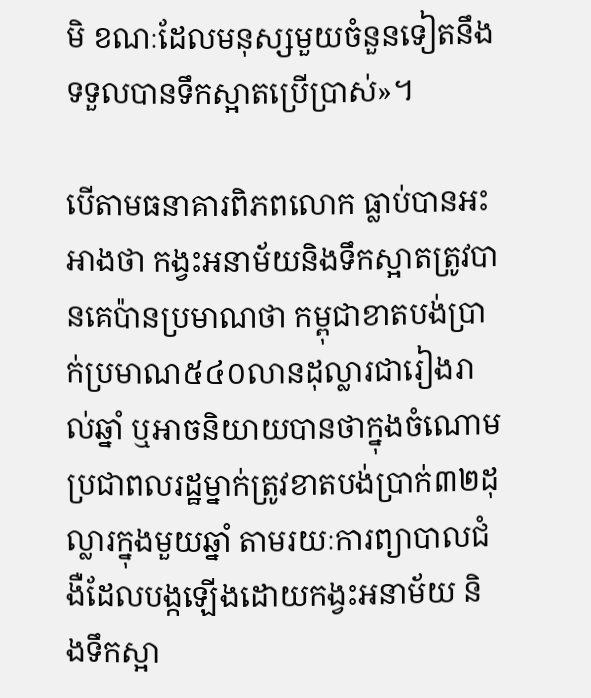មិ ខណៈដែលមនុស្សមួយចំនួនទៀតនឹងទទួលបានទឹកស្អាតប្រើប្រាស់»។

បើតាមធនាគារពិភពលោក ធ្លាប់បានអះអាងថា កង្វះអនាម័យនិងទឹកស្អាតត្រូវបានគេប៉ានប្រមាណថា កម្ពុជាខាតបង់ប្រាក់ប្រមាណ៥៤០លានដុល្លារជារៀងរាល់ឆ្នាំ ឬអាចនិយាយបានថាក្នុងចំណោមប្រជាពលរដ្ឋម្នាក់ត្រូវខាតបង់ប្រាក់៣២ដុល្លារក្នុងមួយឆ្នាំ តាមរយៈការព្យាបាលជំងឺដែលបង្កឡើងដោយកង្វះអនាម័យ និងទឹកស្អា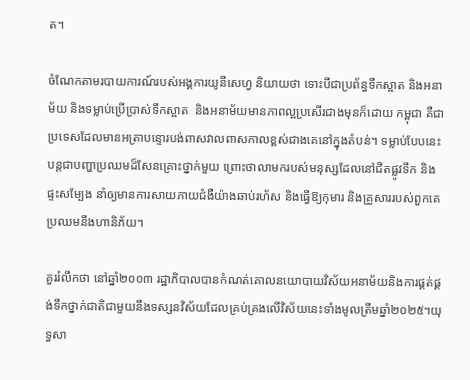ត។

ចំណែកតាមរបាយការណ៍របស់អង្គការយូនីសេហ្វ និយាយថា ទោះបីជាប្រព័ន្ធទឹកស្អាត និងអនាម័យ និងទម្លាប់ប្រើប្រាស់ទឹកស្អាត  និងអនាម័យមានភាពល្អប្រសើរជាងមុនក៏ដោយ កម្ពុជា គឺជាប្រទេសដែលមានអត្រាបន្ទោរបង់ពាសវាលពាសកាលខ្ពស់ជាងគេនៅក្នុងតំបន់។ ទម្លាប់បែបនេះ បន្តជាបញ្ហាប្រឈមដ៏សែនគ្រោះថ្នាក់មួយ ព្រោះថាលាមករបស់មនុស្សដែលនៅជិតផ្លូវទឹក និងផ្ទះសម្បែង នាំឲ្យមានការសាយភាយជំងឺយ៉ាងឆាប់រហ័ស និងធ្វើឱ្យកុមារ និងគ្រួសាររបស់ពួកគេប្រឈមនឹងហានិភ័យ។

គួររំលឹកថា នៅឆ្នាំ២០០៣ រដ្ឋាភិបាលបានកំណត់គោលនយោបាយវិស័យអនាម័យនិងការផ្គត់ផ្គង់ទឹកថ្នាក់ជាតិជាមួយនឹងទស្សនវិស័យដែលគ្រប់គ្រងលើវិស័យនេះទាំងមូលត្រឹមឆ្នាំ២០២៥។យុទ្ធសា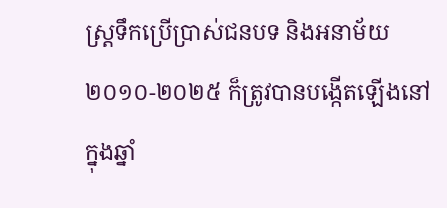ស្ត្រទឹកប្រើប្រាស់ជនបទ និងអនាម័យ ២០១០-២០២៥ ក៏ត្រូវបានបង្កើតឡើងនៅក្នុងឆ្នាំ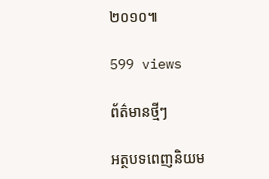២០១០៕

599 views

ព័ត៌មានថ្មីៗ

អត្ថបទពេញនិយម